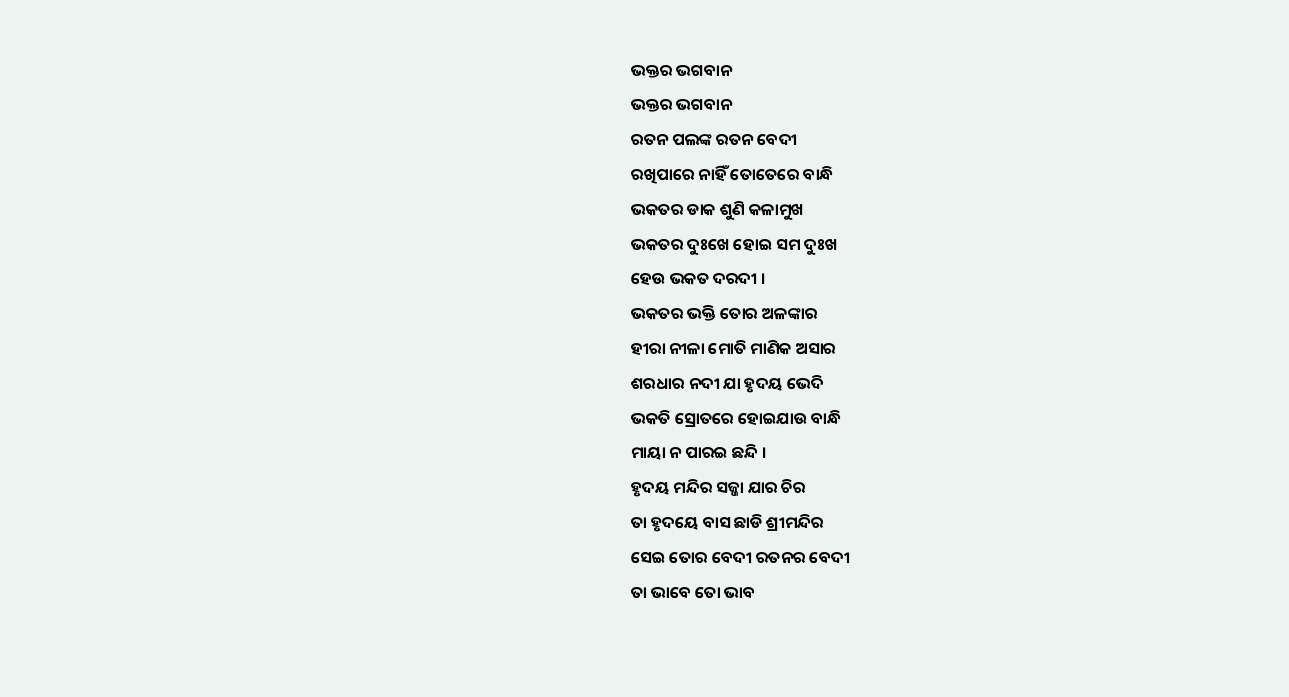ଭକ୍ତର ଭଗବାନ
ଭକ୍ତର ଭଗବାନ
ରତନ ପଲଙ୍କ ରତନ ବେଦୀ
ରଖିପାରେ ନାହିଁ ତୋତେରେ ବାନ୍ଧି
ଭକତର ଡାକ ଶୁଣି କଳାମୁଖ
ଭକତର ଦୁଃଖେ ହୋଇ ସମ ଦୁଃଖ
ହେଉ ଭକତ ଦରଦୀ ।
ଭକତର ଭକ୍ତି ତୋର ଅଳଙ୍କାର
ହୀରା ନୀଳା ମୋତି ମାଣିକ ଅସାର
ଶରଧାର ନଦୀ ଯା ହୃଦୟ ଭେଦି
ଭକତି ସ୍ରୋତରେ ହୋଇଯାଉ ବାନ୍ଧି
ମାୟା ନ ପାରଇ ଛନ୍ଦି ।
ହୃଦୟ ମନ୍ଦିର ସଜ୍ଜା ଯାର ଚିର
ତା ହୃଦୟେ ବାସ ଛାଡି ଶ୍ରୀମନ୍ଦିର
ସେଇ ତୋର ବେଦୀ ରତନର ବେଦୀ
ତା ଭାବେ ତୋ ଭାବ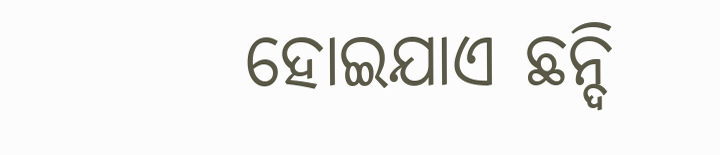ହୋଇଯାଏ ଛନ୍ଦି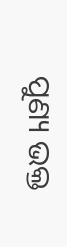ପୁଣ୍ୟ ଭକ୍ତ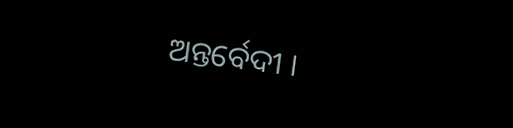ଅନ୍ତର୍ବେଦୀ ।